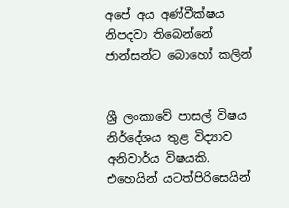අපේ අය අණ්‌වීක්‌ෂය නිපදවා තිබෙන්නේ ජාන්සන්ට බොහෝ කලින්


ශ්‍රී ලංකාවේ පාසල් විෂය නිර්දේශය තුළ විද්‍යාව අනිවාර්ය විෂයකි. එහෙයින් යටත්පිරිසෙයින්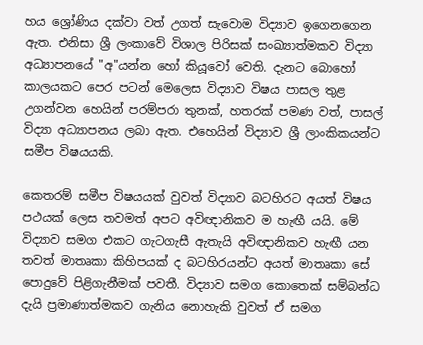හය ශ්‍රෝණිය දක්‌වා වත් උගත් සැවොම විද්‍යාව ඉගෙනගෙන ඇත. එනිසා ශ්‍රී ලංකාවේ විශාල පිරිසක්‌ සංඛ්‍යාත්මකව විද්‍යා අධ්‍යාපනයේ "අ"යන්න හෝ කියූවෝ වෙති. දැනට බොහෝ කාලයකට පෙර පටන් මෙලෙස විද්‍යාව විෂය පාසල තුළ උගන්වන හෙයින් පරම්පරා තුනක්‌, හතරක්‌ පමණ වත්, පාසල් විද්‍යා අධ්‍යාපනය ලබා ඇත. එහෙයින් විද්‍යාව ශ්‍රී ලාංකිකයන්ට සමීප විෂයයකි.

කෙතරම් සමීප විෂයයක්‌ වුවත් විද්‍යාව බටහිරට අයත් විෂය පථයක්‌ ලෙස තවමත් අපට අවිඥානිකව ම හැඟී යයි. මේ විද්‍යාව සමග එකට ගැටගැසී ඇතැයි අවිඥානිකව හැඟී යන තවත් මාතෘකා කිහිපයක්‌ ද බටහිරයන්ට අයත් මාතෘකා සේ පොදුවේ පිළිගැනීමක්‌ පවතී. විද්‍යාව සමග කොතෙක්‌ සම්බන්ධ දැයි ප්‍රමාණාත්මකව ගැනිය නොහැකි වුවත් ඒ සමග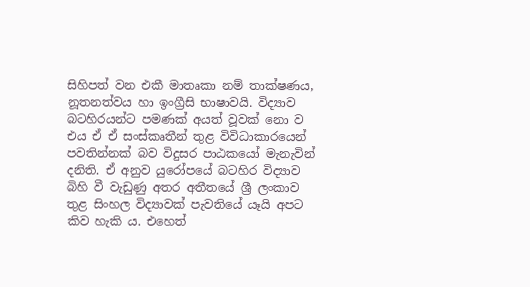සිහිපත් වන එකී මාතෘකා නම් තාක්‌ෂණය, නූතනත්වය හා ඉංග්‍රීසි භාෂාවයි. විද්‍යාව බටහිරයන්ට පමණක්‌ අයත් වූවක්‌ නො ව එය ඒ ඒ සංස්‌කෘතීන් තුළ විවිධාකාරයෙන් පවතින්නක්‌ බව විදුසර පාඨකයෝ මැනැවින් දනිති. ඒ අනුව යුරෝපයේ බටහිර විද්‍යාව බිහි වී වැඩුණු අතර අතීතයේ ශ්‍රී ලංකාව තුළ සිංහල විද්‍යාවක්‌ පැවතියේ යෑයි අපට කිව හැකි ය. එහෙත්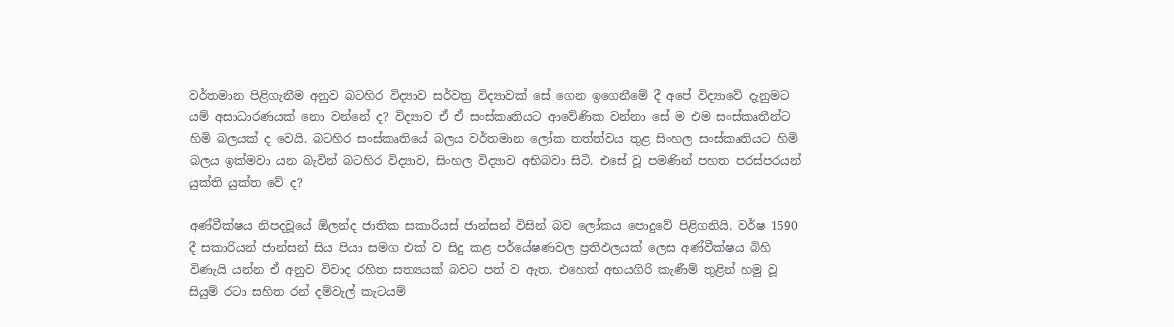වර්තමාන පිළිගැනීම අනුව බටහිර විද්‍යාව සර්වත්‍ර විද්‍යාවක්‌ සේ ගෙන ඉගෙනීමේ දී අපේ විද්‍යාවේ දැනුමට යම් අසාධාරණයක්‌ නො වන්නේ ද? විද්‍යාව ඒ ඒ සංස්‌කෘතියට ආවේණික වන්නා සේ ම එම සංස්‌කෘතීන්ට හිමි බලයක්‌ ද වෙයි. බටහිර සංස්‌කෘතියේ බලය වර්තමාන ලෝක තත්ත්වය තුළ සිංහල සංස්‌කෘතියට හිමි බලය ඉක්‌මවා යන බැවින් බටහිර විද්‍යාව, සිංහල විද්‍යාව අභිබවා සිටි. එසේ වූ පමණින් පහත පරස්‌පරයන් යුක්‌ති යුක්‌ත වේ ද?

අණ්‌වීක්‌ෂය නිපදවූයේ ඕලන්ද ජාතික සකාරියස්‌ ජාන්සන් විසින් බව ලෝකය පොදුවේ පිළිගනියි. වර්ෂ 1590 දී සකාරියන් ජාන්සන් සිය පියා සමග එක්‌ ව සිදු කළ පර්යේෂණවල ප්‍රතිඵලයක්‌ ලෙස අණ්‌වීක්‌ෂය බිහි විණැයි යන්න ඒ අනුව විවාද රහිත සත්‍යයක්‌ බවට පත් ව ඇත. එහෙත් අභයගිරි කැණීම් තුළින් හමු වූ සියුම් රටා සහිත රන් දම්වැල් කැටයම්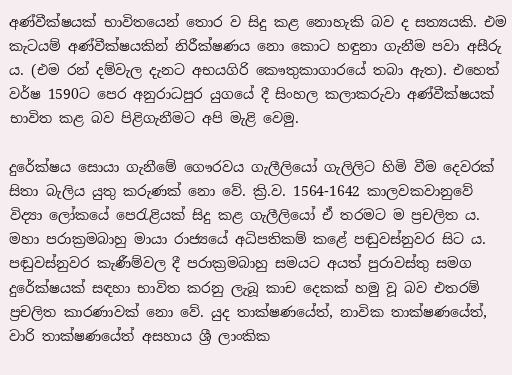අණ්‌වීක්‌ෂයක්‌ භාවිතයෙන් තොර ව සිදු කළ නොහැකි බව ද සත්‍යයකි. එම කැටයම් අණ්‌වීක්‌ෂයකින් නිරීක්‌ෂණය නො කොට හඳුනා ගැනීම පවා අසීරු ය. (එම රන් දම්වැල දැනට අභයගිරි කෞතුකාගාරයේ තබා ඇත). එහෙත් වර්ෂ 1590ට පෙර අනුරාධපුර යුගයේ දී සිංහල කලාකරුවා අණ්‌වීක්‌ෂයක්‌ භාවිත කළ බව පිළිගැනීමට අපි මැළි වෙමු.

දුරේක්‌ෂය සොයා ගැනීමේ ගෞරවය ගැලීලියෝ ගැලිලිට හිමි වීම දෙවරක්‌ සිතා බැලිය යුතු කරුණක්‌ නො වේ. ක්‍රි.ව. 1564-1642 කාලවකවානුවේ විද්‍යා ලෝකයේ පෙරැළියක්‌ සිදු කළ ගැලීලියෝ ඒ තරමට ම ප්‍රචලිත ය. මහා පරාක්‍රමබාහු මායා රාජ්‍යයේ අධිපතිකම් කළේ පඬුවස්‌නුවර සිට ය. පඬුවස්‌නුවර කැණීම්වල දී පරාක්‍රමබාහු සමයට අයත් පුරාවස්‌තු සමග දුරේක්‌ෂයක්‌ සඳහා භාවිත කරනු ලැබූ කාච දෙකක්‌ හමු වූ බව එතරම් ප්‍රචලිත කාරණාවක්‌ නො වේ. යුද තාක්‌ෂණයේත්, නාවික තාක්‌ෂණයේත්, වාරි තාක්‌ෂණයේත් අසහාය ශ්‍රී ලාංකික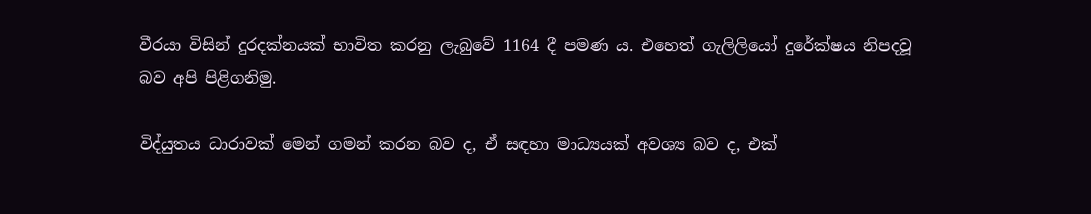වීරයා විසින් දුරදක්‌නයක්‌ භාවිත කරනු ලැබුවේ 1164 දී පමණ ය. එහෙත් ගැලිලියෝ දුරේක්‌ෂය නිපදවූ බව අපි පිළිගනිමු.

විද්යුතය ධාරාවක්‌ මෙන් ගමන් කරන බව ද, ඒ සඳහා මාධ්‍යයක්‌ අවශ්‍ය බව ද, එක්‌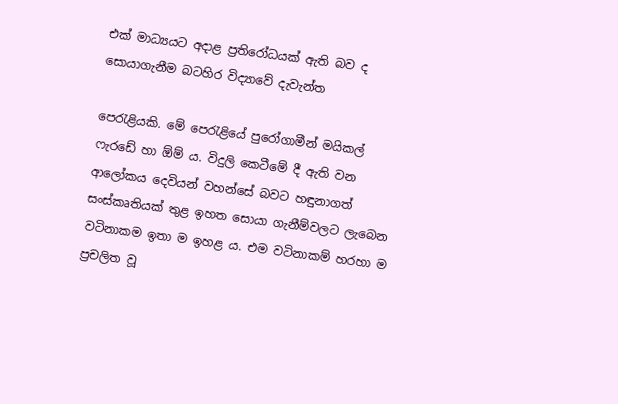එක්‌ මාධ්‍යයට අදාළ ප්‍රතිරෝධයක්‌ ඇති බව ද සොයාගැනීම බටහිර විද්‍යාවේ දැවැන්ත

පෙරැළියකි. මේ පෙරැළියේ පුරෝගාමීන් මයිකල් ෆැරඩේ හා ඕම් ය. විදුලි කෙටීමේ දී ඇති වන ආලෝකය දෙවියන් වහන්සේ බවට හඳුනාගත් සංස්‌කෘතියක්‌ තුළ ඉහත සොයා ගැනීම්වලට ලැබෙන වටිනාකම ඉතා ම ඉහළ ය. එම වටිනාකම් හරහා ම ප්‍රචලිත වූ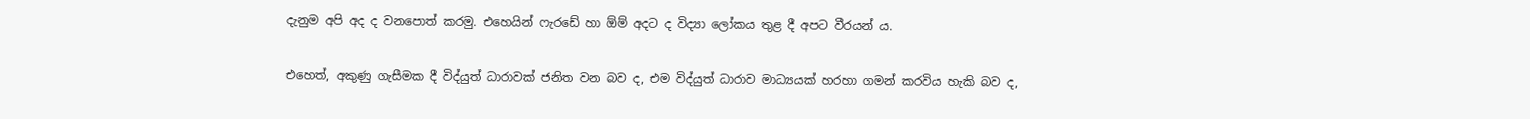දැනුම අපි අද ද වනපොත් කරමු. එහෙයින් ෆැරඩේ හා ඕම් අදට ද විද්‍යා ලෝකය තුළ දී අපට වීරයන් ය.

එහෙත්, අකුණු ගැසීමක දී විද්යුත් ධාරාවක්‌ ජනිත වන බව ද, එම විද්යුත් ධාරාව මාධ්‍යයක්‌ හරහා ගමන් කරවිය හැකි බව ද,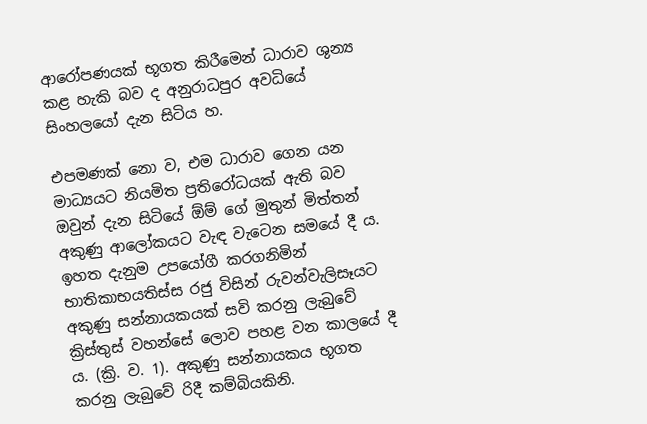ආරෝපණයක්‌ භූගත කිරීමෙන් ධාරාව ශුන්‍ය කළ හැකි බව ද අනුරාධපුර අවධියේ සිංහලයෝ දැන සිටිය හ.

එපමණක්‌ නො ව, එම ධාරාව ගෙන යන මාධ්‍යයට නියමිත ප්‍රතිරෝධයක්‌ ඇති බව ඔවුන් දැන සිටියේ ඕම් ගේ මුතුන් මිත්තන් අකුණු ආලෝකයට වැඳ වැටෙන සමයේ දී ය. ඉහත දැනුම උපයෝගී කරගනිමින් භාතිකාභයතිස්‌ස රජු විසින් රුවන්වැලිසෑයට අකුණු සන්නායකයක්‌ සවි කරනු ලැබුවේ ක්‍රිස්‌තුස්‌ වහන්සේ ලොව පහළ වන කාලයේ දී ය. (ක්‍රි. ව. 1). අකුණු සන්නායකය භූගත කරනු ලැබුවේ රිදී කම්බියකිනි.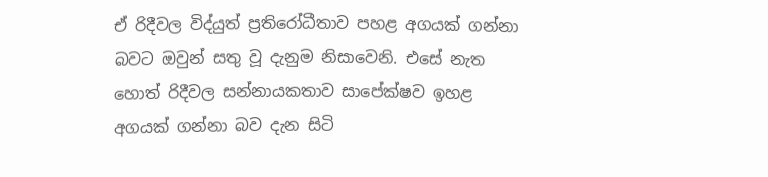ඒ රිදීවල විද්යුත් ප්‍රතිරෝධීතාව පහළ අගයක්‌ ගන්නා බවට ඔවුන් සතු වූ දැනුම නිසාවෙනි. එසේ නැත හොත් රිදීවල සන්නායකතාව සාපේක්‌ෂව ඉහළ අගයක්‌ ගන්නා බව දැන සිටි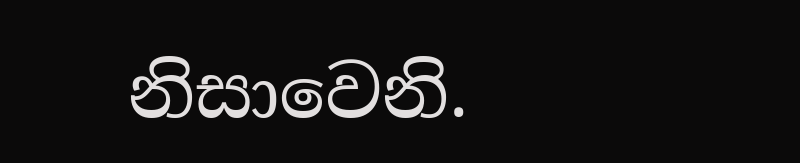නිසාවෙනි.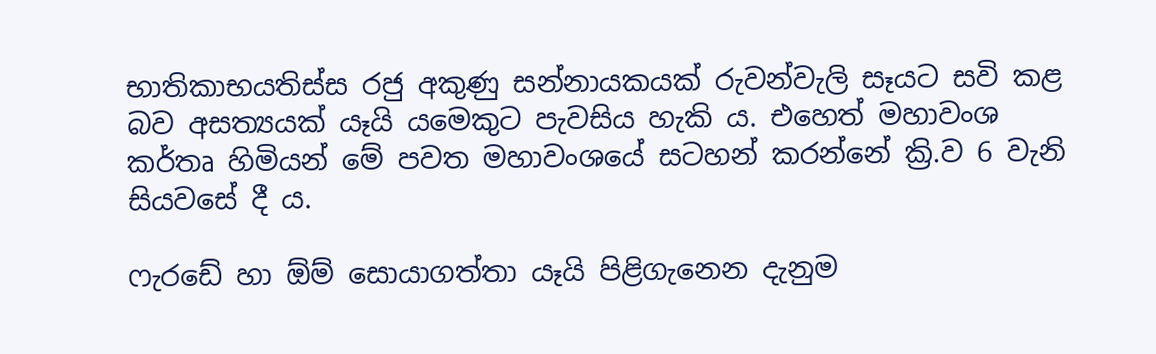භාතිකාභයතිස්‌ස රජු අකුණු සන්නායකයක්‌ රුවන්වැලි සෑයට සවි කළ බව අසත්‍යයක්‌ යෑයි යමෙකුට පැවසිය හැකි ය. එහෙත් මහාවංශ කර්තෘ හිමියන් මේ පවත මහාවංශයේ සටහන් කරන්නේ ක්‍රි.ව 6 වැනි සියවසේ දී ය.

ෆැරඩේ හා ඕම් සොයාගත්තා යෑයි පිළිගැනෙන දැනුම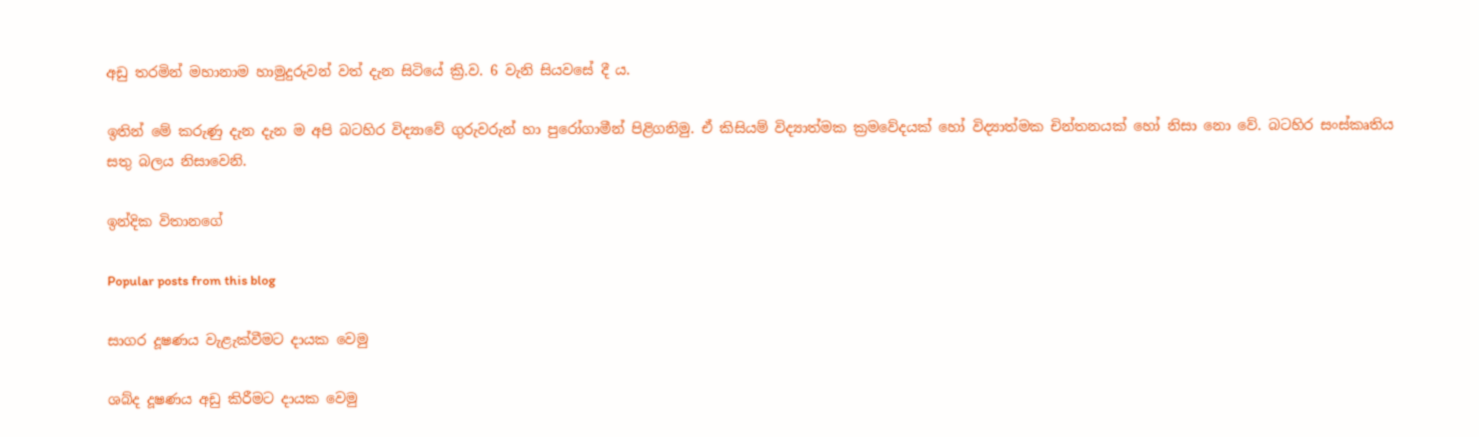අඩු තරමින් මහානාම හාමුදුරුවන් වත් දැන සිටියේ ක්‍රි.ව. 6 වැනි සියවසේ දී ය.

ඉතින් මේ කරුණු දැන දැන ම අපි බටහිර විද්‍යාවේ ගුරුවරුන් හා පුරෝගාමීන් පිළිගනිමු. ඒ කිසියම් විද්‍යාත්මක ක්‍රමවේදයක්‌ හෝ විද්‍යාත්මක චින්තනයක්‌ හෝ නිසා නො වේ. බටහිර සංස්‌කෘතිය සතු බලය නිසාවෙනි.

ඉන්දික විතානගේ

Popular posts from this blog

සාගර දූෂණය වැළැක්‌වීමට දායක වෙමු

ශබ්ද දූෂණය අඩු කිරීමට දායක වෙමු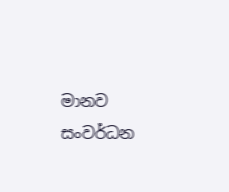මානව සංවර්ධන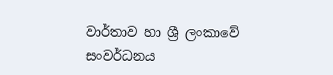වාර්තාව හා ශ්‍රී ලංකාවේ සංවර්ධනය